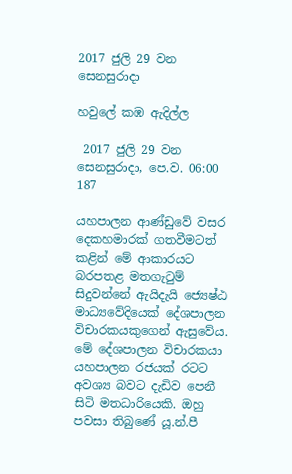2017 ජුලි 29 වන සෙනසුරාදා

හවුලේ කඹ ඇදිල්ල

 2017 ජුලි 29 වන සෙනසුරාදා, පෙ.ව. 06:00 187

යහපාලන ආණ්ඩුවේ වසර දෙකහමාරක් ගතවීමටත් කළින් මේ ආකාරයට බරපතළ මතගැටුම් සිදුවන්නේ ඇයිදැයි ජ්‍යෙෂ්ඨ මාධ්‍යවේදියෙක් දේශපාලන විචාරකයකුගෙන් ඇසුවේය. මේ දේශපාලන විචාරකයා යහපාලන රජයක් රටට අවශ්‍ය බවට දැඩිව පෙනී සිටි මතධාරියෙකි. ඔහු පවසා තිබුණේ යූ.න්.පී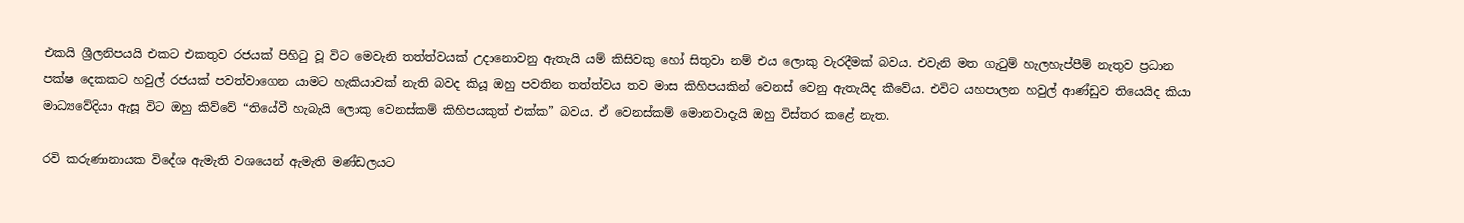එකයි ශ්‍රීලනිපයයි එකට එකතුව රජයක් පිහිටු වූ විට මෙවැනි තත්ත්වයක් උදානොවනු ඇතැයි යම් කිසිවකු හෝ සිතුවා නම් එය ලොකු වැරදීමක් බවය. එවැනි මත ගැටුම් හැලහැප්පීම් නැතුව ප්‍රධාන පක්ෂ දෙකකට හවුල් රජයක් පවත්වාගෙන යාමට හැකියාවක් නැති බවද කියූ ඔහු පවතින තත්ත්වය තව මාස කිහිපයකින් වෙනස් වෙනු ඇතැයිද කීවේය. එවිට යහපාලන හවුල් ආණ්ඩුව තියෙයිද කියා මාධ්‍යවේදියා ඇසූ විට ඔහු කිව්වේ “තියේවී හැබැයි ලොකු වෙනස්කම් කිහිපයකුත් එක්ක” බවය. ඒ වෙනස්කම් මොනවාදැයි ඔහු විස්තර කළේ නැත.

රවි කරුණානායක විදේශ ඇමැති වශයෙන් ඇමැති මණ්ඩලයට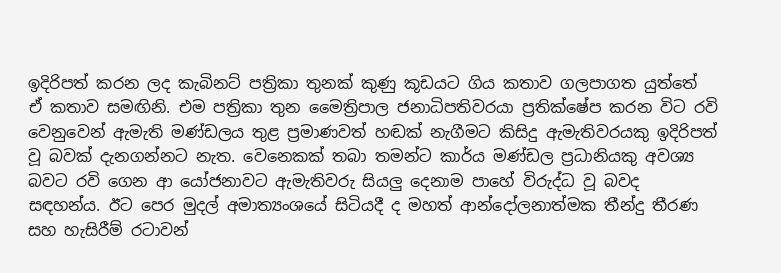ඉදිරිපත් කරන ලද කැබිනට් පත්‍රිකා තුනක් කුණු කූඩයට ගිය කතාව ගලපාගත යුත්තේ ඒ කතාව සමඟිනි. එම පත්‍රිකා තුන මෛත්‍රිපාල ජනාධිපතිවරයා ප්‍රතික්ෂේප කරන විට රවි වෙනුවෙන් ඇමැති මණ්ඩලය තුළ ප්‍රමාණවත් හඬක් නැගීමට කිසිදු ඇමැතිවරයකු ඉදිරිපත් වූ බවක් දැනගන්නට නැත. වෙනෙකක් තබා තමන්ට කාර්ය මණ්ඩල ප්‍රධානියකු අවශ්‍ය බවට රවි ගෙන ආ යෝජනාවට ඇමැතිවරු සියලු දෙනාම පාහේ විරුද්ධ වූ බවද සඳහන්ය. ඊට පෙර මුදල් අමාත්‍යංශයේ සිටියදී ද මහත් ආන්දෝලනාත්මක තීන්දු තීරණ සහ හැසිරීම් රටාවන්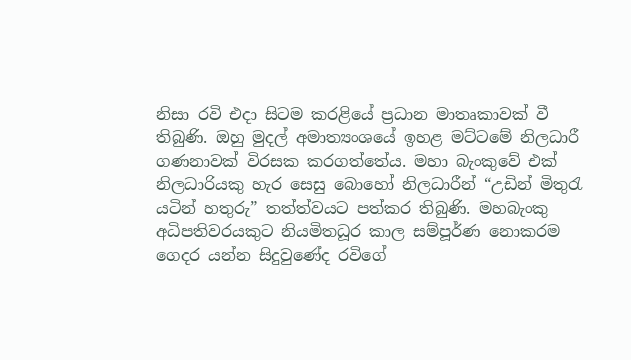නිසා රවි එදා සිටම කරළියේ ප්‍රධාන මාතෘකාවක් වී තිබුණි. ඔහු මුදල් අමාත්‍යංශයේ ඉහළ මට්ටමේ නිලධාරී ගණනාවක් විරසක කරගත්තේය. මහා බැංකුවේ එක් නිලධාරියකු හැර සෙසු බොහෝ නිලධාරීන් “උඩින් මිතුරැ යටින් හතුරු” තත්ත්වයට පත්කර තිබුණි. මහබැංකු අධිපතිවරයකුට නියමිතධූර කාල සම්පූර්ණ නොකරම ගෙදර යන්න සිදුවුණේද රවිගේ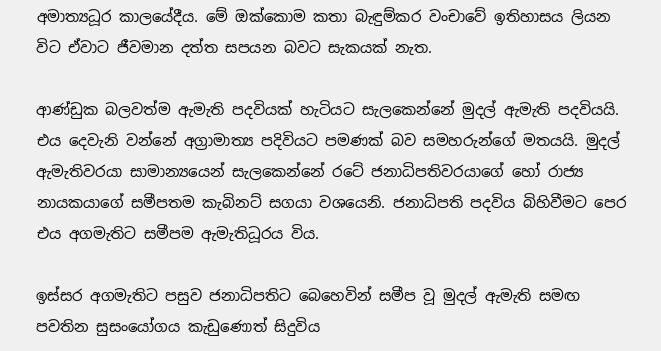අමාත්‍යධූර කාලයේදීය. මේ ඔක්කොම කතා බැඳුම්කර වංචාවේ ඉතිහාසය ලියන විට ඒවාට ජීවමාන දත්ත සපයන බවට සැකයක් නැත.

ආණ්ඩුක බලවත්ම ඇමැති පදවියක් හැටියට සැලකෙන්නේ මුදල් ඇමැති පදවියයි. එය දෙවැනි වන්නේ අග්‍රාමාත්‍ය පදිවියට පමණක් බව සමහරුන්ගේ මතයයි. මුදල් ඇමැතිවරයා සාමාන්‍යයෙන් සැලකෙන්නේ රටේ ජනාධිපතිවරයාගේ හෝ රාජ්‍ය නායකයාගේ සමීපතම කැබිනට් සගයා වශයෙනි. ජනාධිපති පදවිය බිහිවීමට පෙර එය අගමැතිට සමීපම ඇමැතිධූරය විය.

ඉස්සර අගමැතිට පසුව ජනාධිපතිට බෙහෙවින් සමීප වූ මුදල් ඇමැති සමඟ පවතින සුසංයෝගය කැඩුණොත් සිදුවිය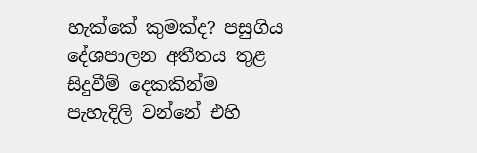හැක්කේ කුමක්ද? පසුගිය දේශපාලන අතීතය තුළ සිදුවීම් දෙකකින්ම පැහැදිලි වන්නේ එහි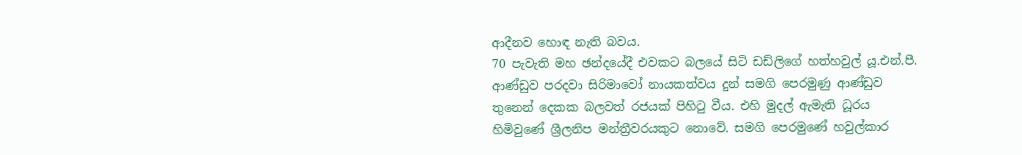ආදීනව හොඳ නැති බවය.
70 පැවැති මහ ඡන්දයේදී එවකට බලයේ සිටි ඩඩ්ලිගේ හත්හවුල් යූ.එන්.පී. ආණ්ඩුව පරදවා සිරිමාවෝ නායකත්වය දුන් සමගි පෙරමුණු ආණ්ඩුව තුනෙන් දෙකක බලවත් රජයක් පිහිටු වීය. එහි මුදල් ඇමැති ධූරය හිමිවුණේ ශ්‍රීලනිප මන්ත්‍රීවරයකුට නොවේ. සමගි පෙරමුණේ හවුල්කාර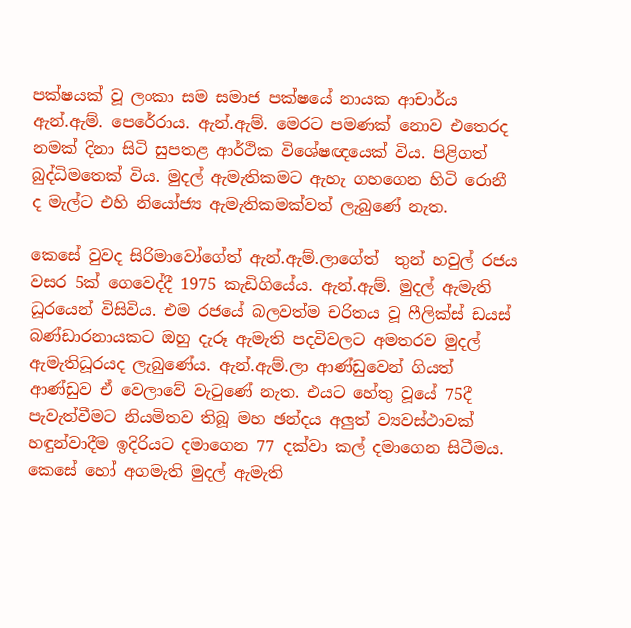පක්ෂයක් වූ ලංකා සම සමාජ පක්ෂයේ නායක ආචාර්ය ඇන්.ඇම්. පෙරේරාය. ඇන්.ඇම්. මෙරට පමණක් නොව එතෙරද නමක් දිනා සිටි සුපතළ ආර්ථික විශේෂඥයෙක් විය. පිළිගත් බුද්ධිමතෙක් විය. මුදල් ඇමැතිකමට ඇහැ ගහගෙන හිටි රොනී ද මැල්ට එහි නියෝජ්‍ය ඇමැතිකමක්වත් ලැබුණේ නැත.

කෙසේ වුවද සිරිමාවෝගේත් ඇන්.ඇම්.ලාගේත්  තුන් හවුල් රජය වසර 5ක් ගෙවෙද්දී 1975 කැඩිගියේය. ඇන්.ඇම්. මුදල් ඇමැති ධූරයෙන් විසිවිය. එම රජයේ බලවත්ම චරිතය වූ ෆීලික්ස් ඩයස් බණ්ඩාරනායකට ඔහු දැරූ ඇමැති පදවිවලට අමතරව මුදල් ඇමැතිධූරයද ලැබුණේය. ඇන්.ඇම්.ලා ආණ්ඩුවෙන් ගියත් ආණ්ඩුව ඒ වෙලාවේ වැටුණේ නැත. එයට හේතු වූයේ 75දී පැවැත්වීමට නියමිතව තිබූ මහ ඡන්දය අලුත් ව්‍යවස්ථාවක් හඳුන්වාදීම ඉදිරියට දමාගෙන 77 දක්වා කල් දමාගෙන සිටීමය. කෙසේ හෝ අගමැති මුදල් ඇමැති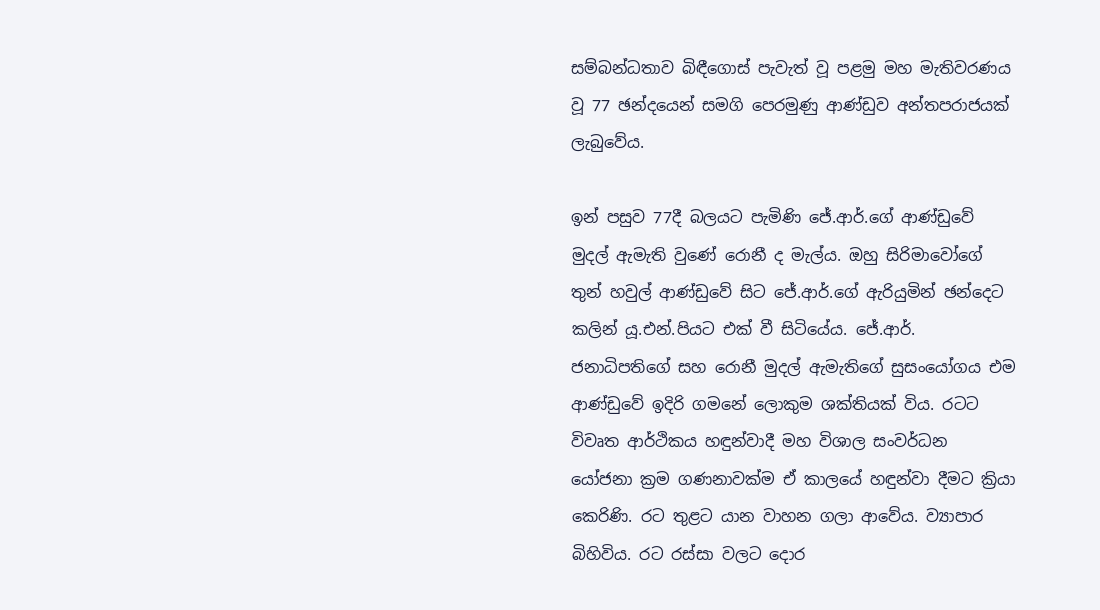සම්බන්ධතාව බිඳීගොස් පැවැත් වූ පළමු මහ මැතිවරණය වූ 77 ඡන්දයෙන් සමගි පෙරමුණු ආණ්ඩුව අන්තපරාජයක් ලැබුවේය.

ඉන් පසුව 77දී බලයට පැමිණි ජේ.ආර්.ගේ ආණ්ඩුවේ මුදල් ඇමැති වුණේ රොනී ද මැල්ය. ඔහු සිරිමාවෝගේ තුන් හවුල් ආණ්ඩුවේ සිට ජේ.ආර්.ගේ ඇරියුමින් ඡන්දෙට කලින් යූ.එන්.පියට එක් වී සිටියේය. ජේ.ආර්. ජනාධිපතිගේ සහ රොනී මුදල් ඇමැතිගේ සුසංයෝගය එම ආණ්ඩුවේ ඉදිරි ගමනේ ලොකුම ශක්තියක් විය. රටට විවෘත ආර්ථිකය හඳුන්වාදී මහ විශාල සංවර්ධන යෝජනා ක්‍රම ගණනාවක්ම ඒ කාලයේ හඳුන්වා දීමට ක්‍රියා කෙරිණි. රට තුළට යාන වාහන ගලා ආවේය. ව්‍යාපාර බිහිවිය. රට රස්සා වලට දොර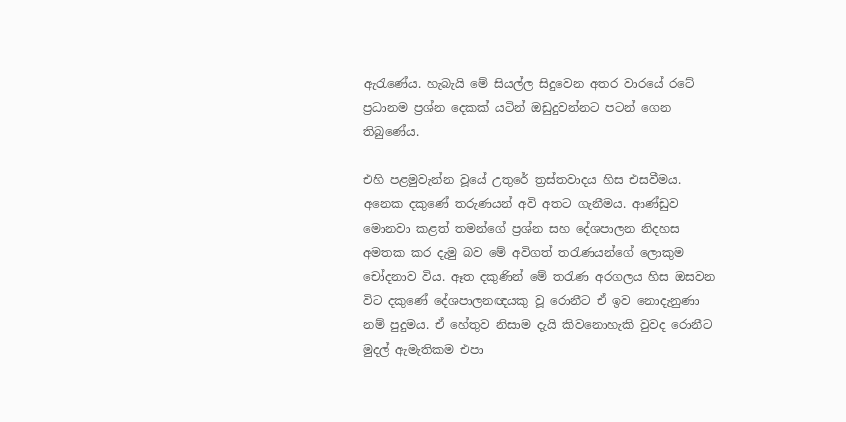ඇරැණේය. හැබැයි මේ සියල්ල සිදුවෙන අතර වාරයේ රටේ ප්‍රධානම ප්‍රශ්න දෙකක් යටින් ඔඩුදුවන්නට පටන් ගෙන තිබුණේය.

එහි පළමුවැන්න වූයේ උතුරේ ත්‍රස්තවාදය හිස එසවීමය. අනෙක දකුණේ තරුණයන් අවි අතට ගැනීමය. ආණ්ඩුව මොනවා කළත් තමන්ගේ ප්‍රශ්න සහ දේශපාලන නිදහස අමතක කර දැමු බව මේ අවිගත් තරැණයන්ගේ ලොකුම චෝදනාව විය. ඈත දකුණින් මේ තරැණ අරගලය හිස ඔසවන විට දකුණේ දේශපාලනඥයකු වූ රොනීට ඒ ඉව නොදැනුණා නම් පුදුමය. ඒ හේතුව නිසාම දැයි කිවනොහැකි වුවද රොනීට මුදල් ඇමැතිකම එපා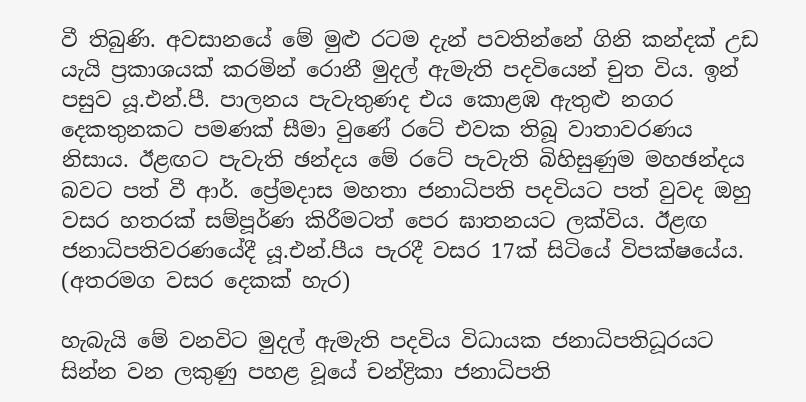වී තිබුණි. අවසානයේ මේ මුළු රටම දැන් පවතින්නේ ගිනි කන්දක් උඩ යැයි ප්‍රකාශයක් කරමින් රොනී මුදල් ඇමැති පදවියෙන් චුත විය. ඉන් පසුව යූ.එන්.පී. පාලනය පැවැතුණද එය කොළඹ ඇතුළු නගර දෙකතුනකට පමණක් සීමා වුණේ රටේ එවක තිබූ වාතාවරණය නිසාය. ඊළඟට පැවැති ඡන්දය මේ රටේ පැවැති බිහිසුණුම මහඡන්දය බවට පත් වී ආර්. ප්‍රේමදාස මහතා ජනාධිපති පදවියට පත් වුවද ඔහු වසර හතරක් සම්පූර්ණ කිරීමටත් පෙර ඝාතනයට ලක්විය. ඊළඟ ජනාධිපතිවරණයේදී යූ.එන්.පීය පැරදී වසර 17ක් සිටියේ විපක්ෂයේය. (අතරමග වසර දෙකක් හැර)

හැබැයි මේ වනවිට මුදල් ඇමැති පදවිය විධායක ජනාධිපතිධූරයට සින්න වන ලකුණු පහළ වූයේ චන්ද්‍රිකා ජනාධිපති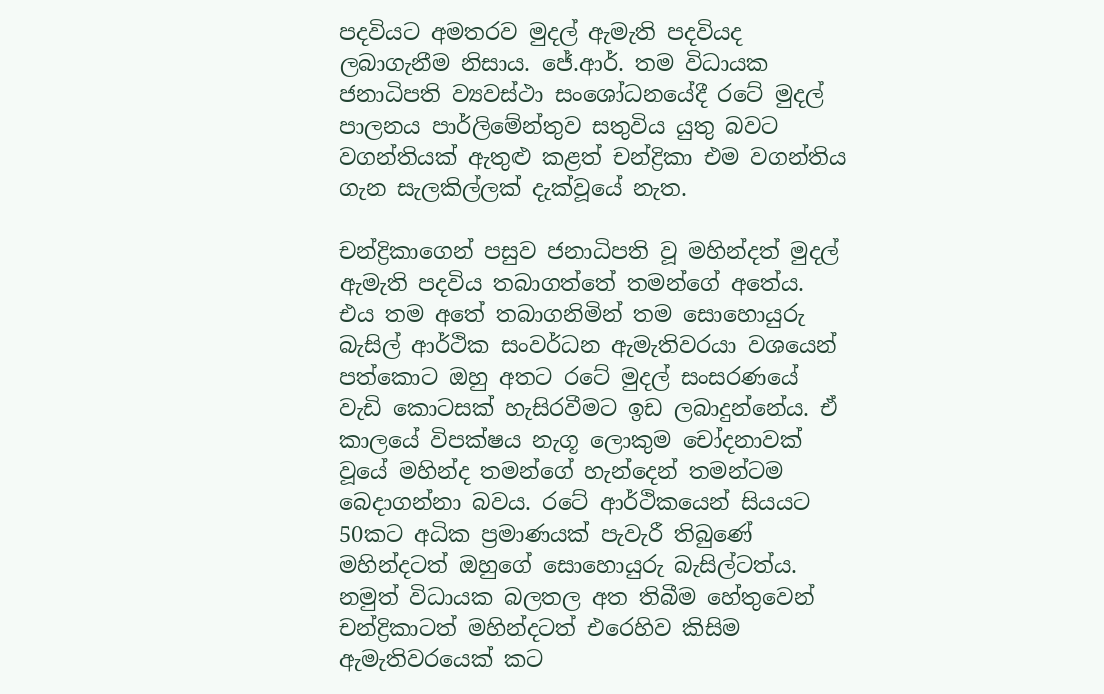පදවියට අමතරව මුදල් ඇමැති පදවියද ලබාගැනීම නිසාය. ජේ.ආර්. තම විධායක ජනාධිපති ව්‍යවස්ථා සංශෝධනයේදී රටේ මුදල් පාලනය පාර්ලිමේන්තුව සතුවිය යුතු බවට වගන්තියක් ඇතුළු කළත් චන්ද්‍රිකා එම වගන්තිය ගැන සැලකිල්ලක් දැක්වූයේ නැත.

චන්ද්‍රිකාගෙන් පසුව ජනාධිපති වූ මහින්දත් මුදල් ඇමැති පදවිය තබාගත්තේ තමන්ගේ අතේය. එය තම අතේ තබාගනිමින් තම සොහොයුරු බැසිල් ආර්ථික සංවර්ධන ඇමැතිවරයා වශයෙන් පත්කොට ඔහු අතට රටේ මුදල් සංසරණයේ වැඩි කොටසක් හැසිරවීමට ඉඩ ලබාදුන්නේය. ඒ කාලයේ විපක්ෂය නැගූ ලොකුම චෝදනාවක් වූයේ මහින්ද තමන්ගේ හැන්දෙන් තමන්ටම බෙදාගන්නා බවය. රටේ ආර්ථිකයෙන් සියයට 50කට අධික ප්‍රමාණයක් පැවැරී තිබුණේ මහින්දටත් ඔහුගේ සොහොයුරු බැසිල්ටත්ය. නමුත් විධායක බලතල අත තිබීම හේතුවෙන් චන්ද්‍රිකාටත් මහින්දටත් එරෙහිව කිසිම ඇමැතිවරයෙක් කට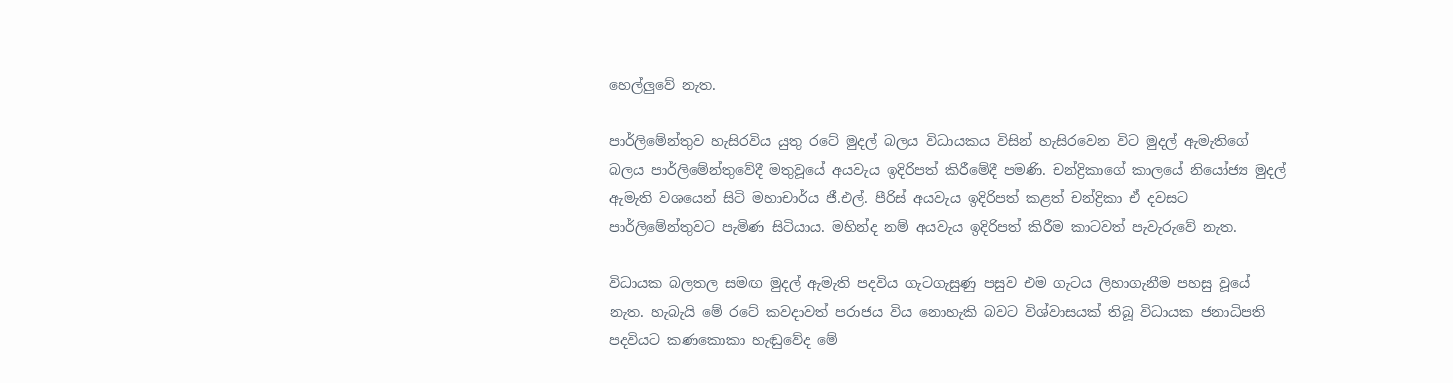හෙල්ලුවේ නැත.

පාර්ලිමේන්තුව හැසිරවිය යුතු රටේ මුදල් බලය විධායකය විසින් හැසිරවෙන විට මුදල් ඇමැතිගේ බලය පාර්ලිමේන්තුවේදී මතුවූයේ අයවැය ඉදිරිපත් කිරීමේදී පමණි. චන්ද්‍රිකාගේ කාලයේ නියෝජ්‍ය මුදල් ඇමැති වශයෙන් සිටි මහාචාර්ය ජී.එල්. පීරිස් අයවැය ඉදිරිපත් කළත් චන්ද්‍රිකා ඒ දවසට පාර්ලිමේන්තුවට පැමිණ සිටියාය. මහින්ද නම් අයවැය ඉදිරිපත් කිරීම කාටවත් පැවැරුවේ නැත.

විධායක බලතල සමඟ මුදල් ඇමැති පදවිය ගැටගැසුණු පසුව එම ගැටය ලිහාගැනීම පහසු වූයේ නැත. හැබැයි මේ රටේ කවදාවත් පරාජය විය නොහැකි බවට විශ්වාසයක් තිබූ විධායක ජනාධිපති පදවියට කණකොකා හැඬුවේද මේ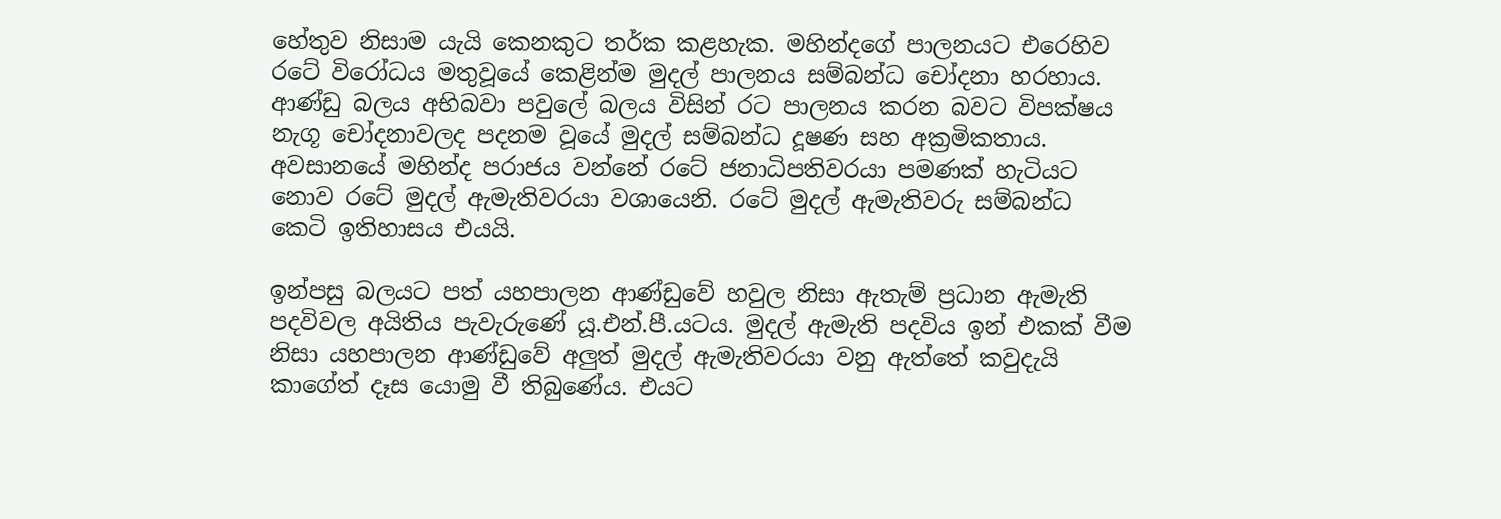හේතුව නිසාම යැයි කෙනකුට තර්ක කළහැක. මහින්දගේ පාලනයට එරෙහිව රටේ විරෝධය මතුවූයේ කෙළින්ම මුදල් පාලනය සම්බන්ධ චෝදනා හරහාය. ආණ්ඩු බලය අභිබවා පවුලේ බලය විසින් රට පාලනය කරන බවට විපක්ෂය නැගූ චෝදනාවලද පදනම වූයේ මුදල් සම්බන්ධ දූෂණ සහ අක්‍රමිකතාය. අවසානයේ මහින්ද පරාජය වන්නේ රටේ ජනාධිපතිවරයා පමණක් හැටියට නොව රටේ මුදල් ඇමැතිවරයා වශායෙනි. රටේ මුදල් ඇමැතිවරු සම්බන්ධ කෙටි ඉතිහාසය එයයි.

ඉන්පසු බලයට පත් යහපාලන ආණ්ඩුවේ හවුල නිසා ඇතැම් ප්‍රධාන ඇමැති පදවිවල අයිතිය පැවැරුණේ යූ.එන්.පී.යටය. මුදල් ඇමැති පදවිය ඉන් එකක් වීම නිසා යහපාලන ආණ්ඩුවේ අලුත් මුදල් ඇමැතිවරයා වනු ඇත්තේ කවුදැයි කාගේත් දෑස යොමු වී තිබුණේය. එයට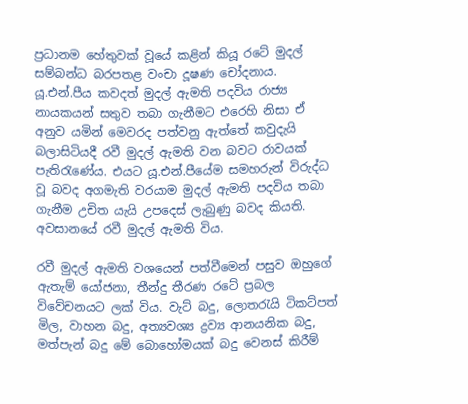ප්‍රධානම හේතුවක් වූයේ කළින් කියූ රටේ මුදල් සම්බන්ධ බරපතළ වංචා දූෂණ චෝදනාය. යූ.එන්.පීය කවදත් මුදල් ඇමති පදවිය රාජ්‍ය නායකයන් සතුව තබා ගැනීමට එරෙහි නිසා ඒ අනුව යමින් මෙවරද පත්වනු ඇත්තේ කවුදැයි බලාසිටියදී රවී මුදල් ඇමති වන බවට රාවයක් පැතිරැණේය. එයට යූ.එන්.පීයේම සමහරුන් විරුද්ධ වූ බවද අගමැති වරයාම මුදල් ඇමති පදවිය තබා ගැනීම උචිත යැයි උපදෙස් ලැබුණු බවද කියති. අවසානයේ රවී මුදල් ඇමති විය.

රවී මුදල් ඇමති වශයෙන් පත්වීමෙන් පසුව ඔහුගේ ඇතැම් යෝජනා, තීන්දු තීරණ රටේ ප්‍රබල විවේචනයට ලක් විය. වැට් බදු, ලොතරැයි ටිකට්පත් මිල, වාහන බදු, අත්‍යවශ්‍ය ද්‍රව්‍ය ආනයනික බදු, මත්පැන් බදු මේ බොහෝමයක් බදු වෙනස් කිරීම්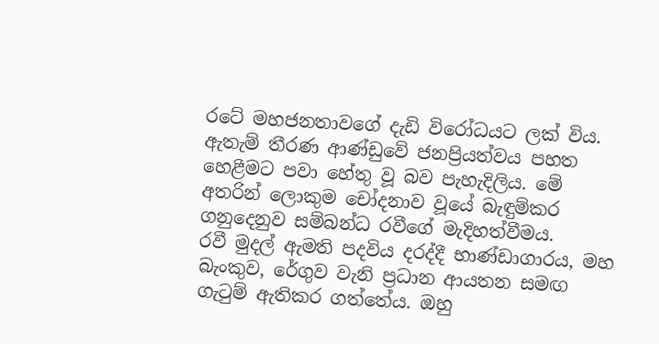රටේ මහජනතාවගේ දැඩි විරෝධයට ලක් විය. ඇතැම් තීරණ ආණ්ඩුවේ ජනප්‍රියත්වය පහත හෙළීමට පවා හේතු වූ බව පැහැදිලිය. මේ අතරින් ලොකුම චෝදනාව වූයේ බැඳුම්කර ගනුදෙනුව සම්බන්ධ රවීගේ මැදිහත්වීමය.
රවී මුදල් ඇමති පදවිය දරද්දී භාණ්ඩාගාරය, මහ බැංකුව, රේගුව වැනි ප්‍රධාන ආයතන සමඟ ගැටුම් ඇතිකර ගත්තේය. ඔහු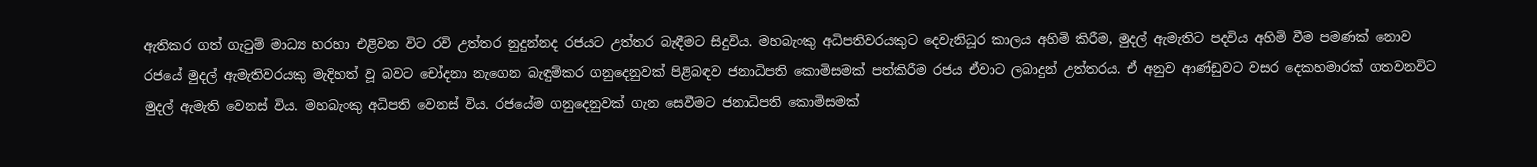ඇතිකර ගත් ගැටුම් මාධ්‍ය හරහා එළිවන විට රවි උත්තර නුදුන්නද රජයට උත්තර බැඳීමට සිදුවිය. මහබැංකු අධිපතිවරයකුට දෙවැනිධූර කාලය අහිමි කිරීම, මුදල් ඇමැතිට පදවිය අහිමි වීම පමණක් නොව රජයේ මුදල් ඇමැතිවරයකු මැදිහත් වූ බවට චෝදනා නැගෙන බැඳුම්කර ගනුදෙනුවක් පිළිබඳව ජනාධිපති කොමිසමක් පත්කිරීම රජය ඒවාට ලබාදුන් උත්තරය. ඒ අනුව ආණ්ඩුවට වසර දෙකහමාරක් ගතවනවිට මුදල් ඇමැති වෙනස් විය. මහබැංකු අධිපති වෙනස් විය. රජයේම ගනුදෙනුවක් ගැන සෙවීමට ජනාධිපති කොමිසමක්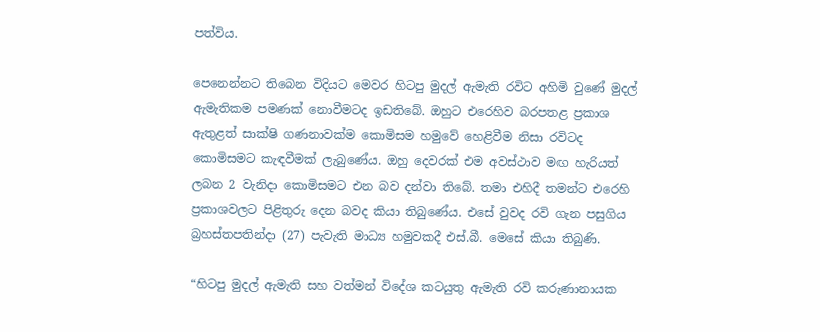පත්විය.

පෙනෙන්නට තිබෙන විදියට මෙවර හිටපු මුදල් ඇමැති රවිට අහිමි වුණේ මුදල් ඇමැතිකම පමණක් නොවීමටද ඉඩතිබේ. ඔහුට එරෙහිව බරපතළ ප්‍රකාශ ඇතුළත් සාක්ෂි ගණනාවක්ම කොමිසම හමුවේ හෙළිවීම නිසා රවිටද කොමිසමට කැඳවීමක් ලැබුණේය. ඔහු දෙවරක් එම අවස්ථාව මඟ හැරියත් ලබන 2 වැනිදා කොමිසමට එන බව දන්වා තිබේ. තමා එහිදී තමන්ට එරෙහි ප්‍රකාශවලට පිළිතුරු දෙන බවද කියා තිබුණේය. එසේ වුවද රවි ගැන පසුගිය බ්‍රහස්තපතින්දා (27) පැවැති මාධ්‍ය හමුවකදී එස්.බී. මෙසේ කියා තිබුණි.

“හිටපු මුදල් ඇමැති සහ වත්මන් විදේශ කටයුතු ඇමැති රවි කරුණානායක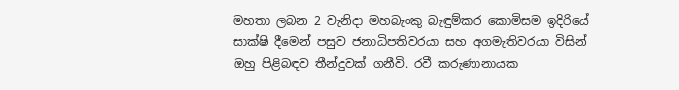මහතා ලබන 2 වැනිදා මහබැංකු බැඳුම්කර කොමිසම ඉදිරියේ සාක්ෂි දීමෙන් පසුව ජනාධිපතිවරයා සහ අගමැතිවරයා විසින් ඔහු පිළිබඳව තීන්දුවක් ගනීවි. රවී කරුණානායක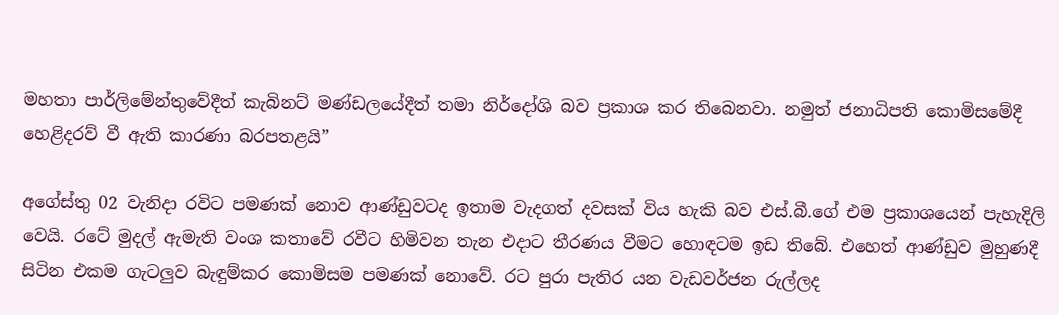මහතා පාර්ලිමේන්තුවේදීත් කැබිනට් මණ්ඩලයේදීත් තමා නිර්දෝශි බව ප්‍රකාශ කර තිබෙනවා. නමුත් ජනාධිපති කොමිසමේදී හෙළිදරව් වී ඇති කාරණා බරපතළයි”

අගේස්තු 02 වැනිදා රවිට පමණක් නොව ආණ්ඩුවටද ඉතාම වැදගත් දවසක් විය හැකි බව එස්.බී.ගේ එම ප්‍රකාශයෙන් පැහැදිලි වෙයි. රටේ මුදල් ඇමැති වංශ කතාවේ රවීට හිමිවන තැන එදාට තීරණය වීමට හොඳටම ඉඩ තිබේ. එහෙත් ආණ්ඩුව මුහුණදී සිටින එකම ගැටලුව බැඳුම්කර කොමිසම පමණක් නොවේ. රට පුරා පැතිර යන වැඩවර්ජන රුල්ලද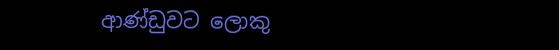ආණ්ඩුවට ලොකු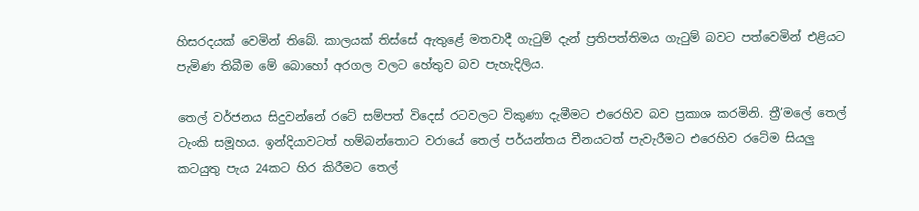හිසරදයක් වෙමින් තිබේ. කාලයක් තිස්සේ ඇතුළේ මතවාදී ගැටුම් දැන් ප්‍රතිපත්තිමය ගැටුම් බවට පත්වෙමින් එළියට පැමිණ තිබීම මේ බොහෝ අරගල වලට හේතුව බව පැහැදිලිය.

තෙල් වර්ජනය සිදුවන්නේ රටේ සම්පත් විදෙස් රටවලට විකුණා දැමීමට එරෙහිව බව ප්‍රකාශ කරමිනි. ත්‍රී’මලේ තෙල් ටැංකි සමූහය. ඉන්දියාවටත් හම්බන්තොට වරායේ තෙල් පර්යන්තය චීනයටත් පැවැරීමට එරෙහිව රටේම සියලු කටයුතු පැය 24කට හිර කිරීමට තෙල්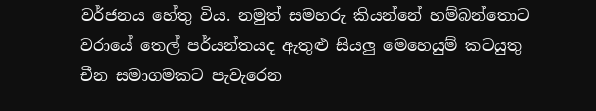වර්ජනය හේතු විය. නමුත් සමහරු කියන්නේ හම්බන්තොට වරායේ තෙල් පර්යන්තයද ඇතුළු සියලු මෙහෙයුම් කටයුතු චීන සමාගමකට පැවැරෙන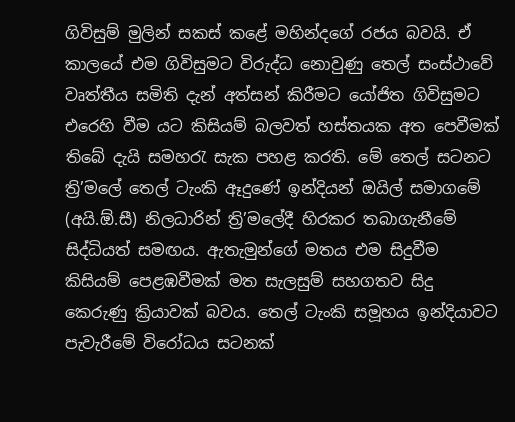ගිවිසුම් මුලින් සකස් කළේ මහින්දගේ රජය බවයි. ඒ කාලයේ එම ගිවිසුමට විරුද්ධ නොවුණු තෙල් සංස්ථාවේ වෘත්තීය සමිති දැන් අත්සන් කිරීමට යෝජිත ගිවිසුමට එරෙහි වීම යට කිසියම් බලවත් හස්තයක අත පෙවීමක් තිබේ දැයි සමහරැ සැක පහළ කරති. මේ තෙල් සටනට ත්‍රි’මලේ තෙල් ටැංකි ඈදුණේ ඉන්දියන් ඔයිල් සමාගමේ (අයි.ඕ.සී) නිලධාරින් ත්‍රි’මලේදී හිරකර තබාගැනීමේ සිද්ධියත් සමඟය. ඇතැමුන්ගේ මතය එම සිදුවීම කිසියම් පෙළඹවීමක් මත සැලසුම් සහගතව සිදු කෙරුණු ක්‍රියාවක් බවය. තෙල් ටැංකි සමූහය ඉන්දියාවට පැවැරීමේ විරෝධය සටනක්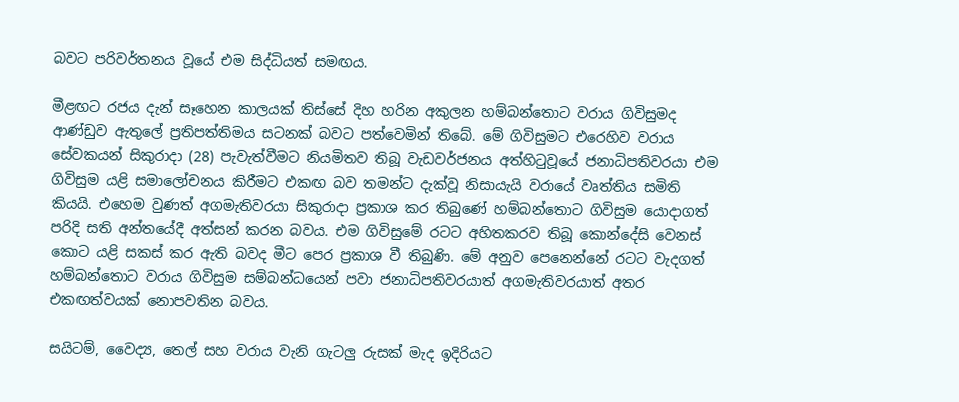බවට පරිවර්තනය වූයේ එම සිද්ධියත් සමඟය.

මීළඟට රජය දැන් සෑහෙන කාලයක් තිස්සේ දිහ හරින අකුලන හම්බන්තොට වරාය ගිවිසුමද ආණ්ඩුව ඇතුලේ ප්‍රතිපත්තිමය සටනක් බවට පත්වෙමින් තිබේ. මේ ගිවිසුමට එරෙහිව වරාය සේවකයන් සිකුරාදා (28) පැවැත්වීමට නියමිතව තිබූ වැඩවර්ජනය අත්හිටුවූයේ ජනාධිපතිවරයා එම ගිවිසුම යළි සමාලෝචනය කිරීමට එකඟ බව තමන්ට දැක්වූ නිසායැයි වරායේ වෘත්තිය සමිති කියයි. එහෙම වුණත් අගමැතිවරයා සිකුරාදා ප්‍රකාශ කර තිබුණේ හම්බන්තොට ගිවිසුම යොදාගත් පරිදි සති අන්තයේදී අත්සන් කරන බවය. එම ගිවිසුමේ රටට අහිතකරව තිබූ කොන්දේසි වෙනස් කොට යළි සකස් කර ඇති බවද මීට පෙර ප්‍රකාශ වී තිබුණි. මේ අනුව පෙනෙන්නේ රටට වැදගත් හම්බන්තොට වරාය ගිවිසුම සම්බන්ධයෙන් පවා ජනාධිපතිවරයාත් අගමැතිවරයාත් අතර එකඟත්වයක් නොපවතින බවය.

සයිටම්, වෛද්‍ය, තෙල් සහ වරාය වැනි ගැටලු රුසක් මැද ඉදිරියට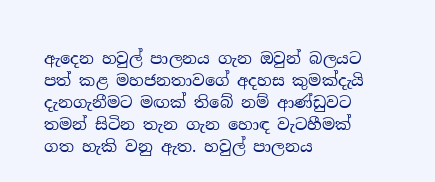ඇදෙන හවුල් පාලනය ගැන ඔවුන් බලයට පත් කළ මහජනතාවගේ අදහස කුමක්දැයි දැනගැනීමට මඟක් තිබේ නම් ආණ්ඩුවට තමන් සිටින තැන ගැන හොඳ වැටහීමක් ගත හැකි වනු ඇත. හවුල් පාලනය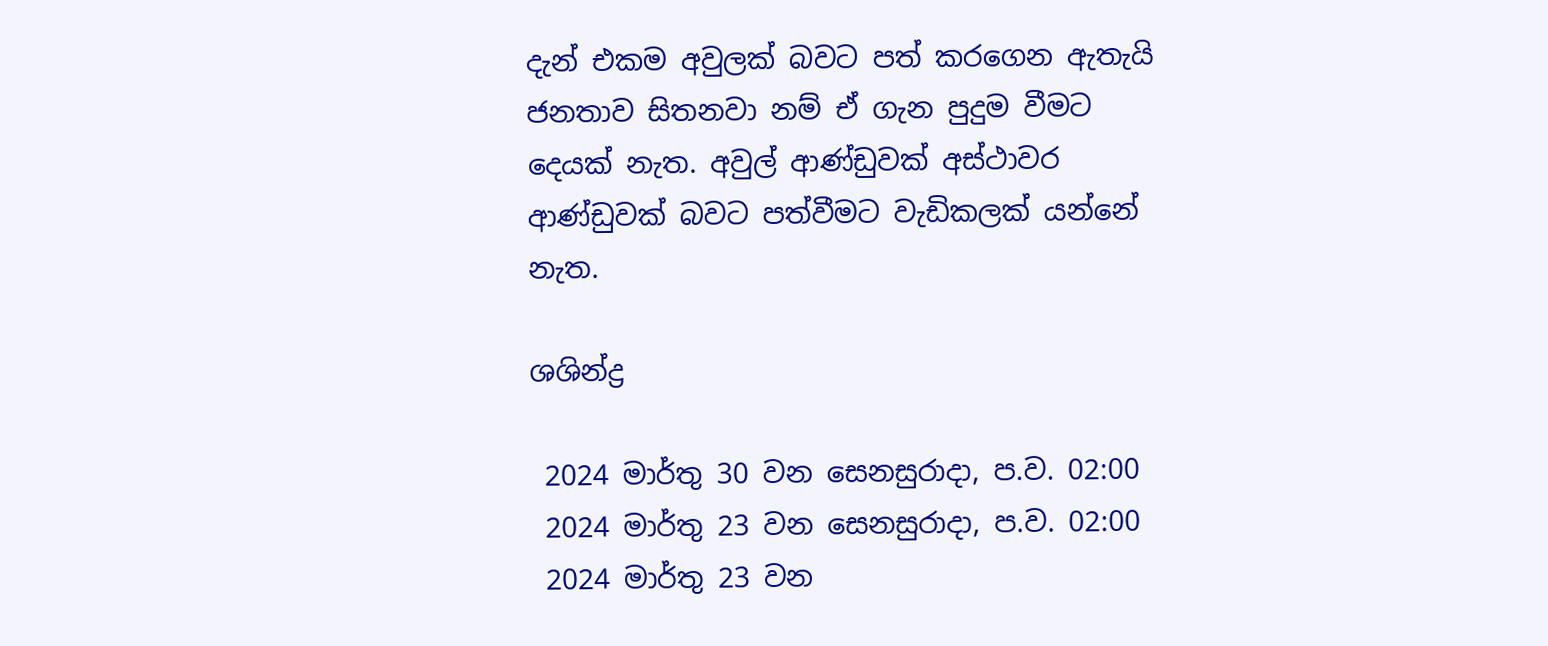දැන් එකම අවුලක් බවට පත් කරගෙන ඇතැයි ජනතාව සිතනවා නම් ඒ ගැන පුදුම වීමට දෙයක් නැත. අවුල් ආණ්ඩුවක් අස්ථාවර ආණ්ඩුවක් බවට පත්වීමට වැඩිකලක් යන්නේ නැත.

ශශින්ද්‍ර

 2024 මාර්තු 30 වන සෙනසුරාදා, ප.ව. 02:00
 2024 මාර්තු 23 වන සෙනසුරාදා, ප.ව. 02:00
 2024 මාර්තු 23 වන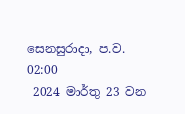සෙනසුරාදා, ප.ව. 02:00
 2024 මාර්තු 23 වන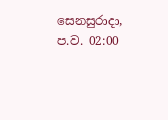සෙනසුරාදා, ප.ව. 02:00